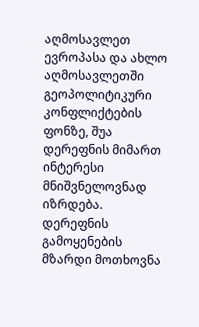აღმოსავლეთ ევროპასა და ახლო აღმოსავლეთში გეოპოლიტიკური კონფლიქტების ფონზე, შუა დერეფნის მიმართ ინტერესი მნიშვნელოვნად იზრდება.
დერეფნის გამოყენების მზარდი მოთხოვნა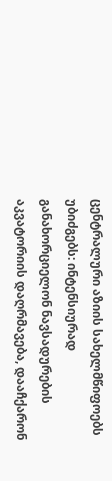ცენტრალური აზიის სახელმწიფოებს უბიძგებს: ინტენსიურად განახორციელონ ნავსადურების აკვატორიის დაღრმავება, დააჩქარონ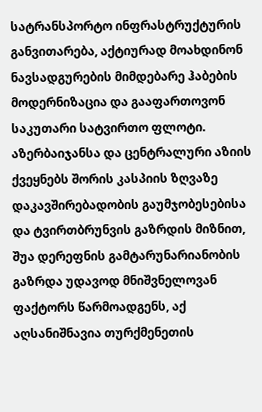სატრანსპორტო ინფრასტრუქტურის განვითარება, აქტიურად მოახდინონ ნავსადგურების მიმდებარე ჰაბების მოდერნიზაცია და გააფართოვონ საკუთარი სატვირთო ფლოტი.
აზერბაიჯანსა და ცენტრალური აზიის ქვეყნებს შორის კასპიის ზღვაზე დაკავშირებადობის გაუმჯობესებისა და ტვირთბრუნვის გაზრდის მიზნით, შუა დერეფნის გამტარუნარიანობის გაზრდა უდავოდ მნიშვნელოვან ფაქტორს წარმოადგენს, აქ აღსანიშნავია თურქმენეთის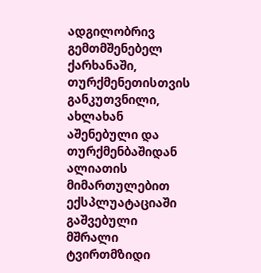ადგილობრივ გემთმშენებელ ქარხანაში, თურქმენეთისთვის განკუთვნილი, ახლახან აშენებული და თურქმენბაშიდან ალიათის მიმართულებით ექსპლუატაციაში გაშვებული მშრალი ტვირთმზიდი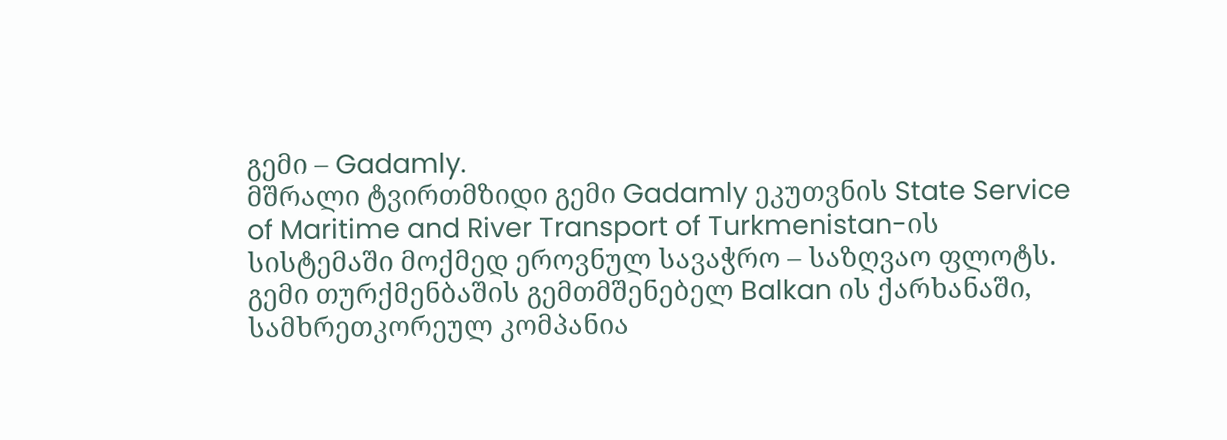გემი – Gadamly.
მშრალი ტვირთმზიდი გემი Gadamly ეკუთვნის State Service of Maritime and River Transport of Turkmenistan-ის სისტემაში მოქმედ ეროვნულ სავაჭრო – საზღვაო ფლოტს. გემი თურქმენბაშის გემთმშენებელ Balkan ის ქარხანაში, სამხრეთკორეულ კომპანია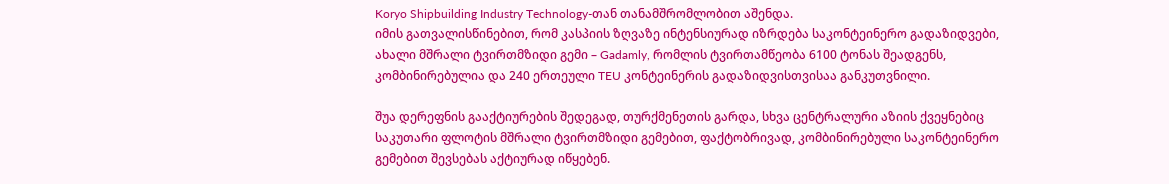Koryo Shipbuilding Industry Technology-თან თანამშრომლობით აშენდა.
იმის გათვალისწინებით, რომ კასპიის ზღვაზე ინტენსიურად იზრდება საკონტეინერო გადაზიდვები, ახალი მშრალი ტვირთმზიდი გემი – Gadamly, რომლის ტვირთამწეობა 6100 ტონას შეადგენს, კომბინირებულია და 240 ერთეული TEU კონტეინერის გადაზიდვისთვისაა განკუთვნილი.

შუა დერეფნის გააქტიურების შედეგად, თურქმენეთის გარდა, სხვა ცენტრალური აზიის ქვეყნებიც საკუთარი ფლოტის მშრალი ტვირთმზიდი გემებით, ფაქტობრივად, კომბინირებული საკონტეინერო გემებით შევსებას აქტიურად იწყებენ.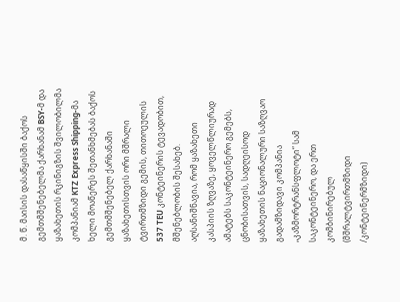მ. წ. მაისის დასაწყისში ბაქოს გემთმშენებელმა ქარხანამ BSY-მ და ყაზახეთის რკინიგზის შვილობილმა კომპანიამ KTZ Express Shipping-მა ხელი მოაწერეს შეთანხმებას ბაქოს გემთმშენებელ ქარხანაში ყაზახეთისთვის ორი მშრალი ტვირთმზიდი გემის, თითოეულის 537 TEU კონტეინერის ტევადობით, მშენებლობის შესახებ.
აღსანიშნავია, რომ ყაზახეთი კასპიის ზღვაზე, ყოველწლიურად ამატებს საკონტეინერო გემებს, ცნობისათვის, სადღეისოდ ყაზახეთის ნაციონალური საზღვაო გადამზიდავი კომპანია „კაზმორტრანსფლოტი“ სამ საკონტეინერო, და ერთ კომბინირებულ (მშრალტვირთმზიდი /კონტეინერმზიდი)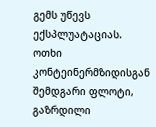გემს უწევს ექსპლუატაციას. ოთხი კონტეინერმზიდისგან შემდგარი ფლოტი, გაზრდილი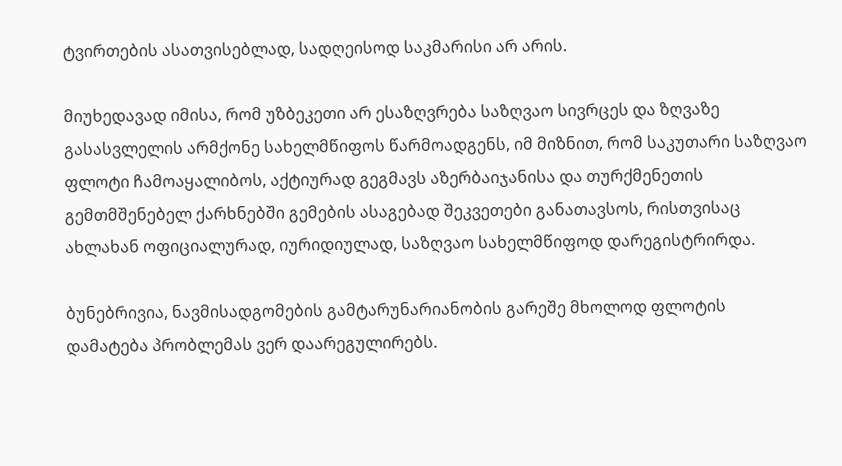ტვირთების ასათვისებლად, სადღეისოდ საკმარისი არ არის.

მიუხედავად იმისა, რომ უზბეკეთი არ ესაზღვრება საზღვაო სივრცეს და ზღვაზე გასასვლელის არმქონე სახელმწიფოს წარმოადგენს, იმ მიზნით, რომ საკუთარი საზღვაო ფლოტი ჩამოაყალიბოს, აქტიურად გეგმავს აზერბაიჯანისა და თურქმენეთის გემთმშენებელ ქარხნებში გემების ასაგებად შეკვეთები განათავსოს, რისთვისაც ახლახან ოფიციალურად, იურიდიულად, საზღვაო სახელმწიფოდ დარეგისტრირდა.

ბუნებრივია, ნავმისადგომების გამტარუნარიანობის გარეშე მხოლოდ ფლოტის დამატება პრობლემას ვერ დაარეგულირებს.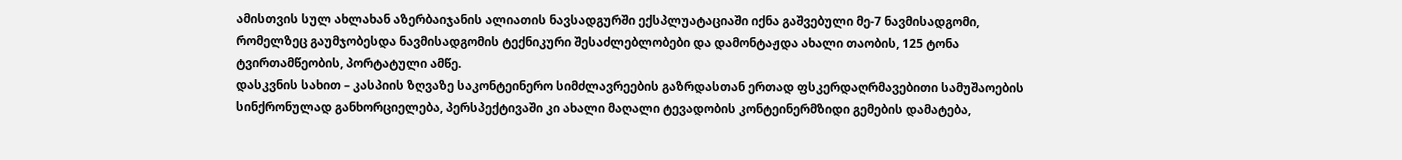ამისთვის სულ ახლახან აზერბაიჯანის ალიათის ნავსადგურში ექსპლუატაციაში იქნა გაშვებული მე-7 ნავმისადგომი, რომელზეც გაუმჯობესდა ნავმისადგომის ტექნიკური შესაძლებლობები და დამონტაჟდა ახალი თაობის, 125 ტონა ტვირთამწეობის, პორტატული ამწე.
დასკვნის სახით – კასპიის ზღვაზე საკონტეინერო სიმძლავრეების გაზრდასთან ერთად ფსკერდაღრმავებითი სამუშაოების სინქრონულად განხორციელება, პერსპექტივაში კი ახალი მაღალი ტევადობის კონტეინერმზიდი გემების დამატება,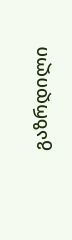გაზრდილი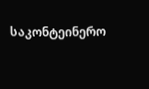საკონტეინერო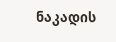ნაკადის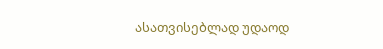ასათვისებლად უდაოდ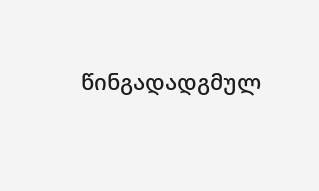წინგადადგმულ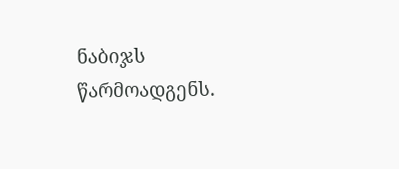ნაბიჯს წარმოადგენს.